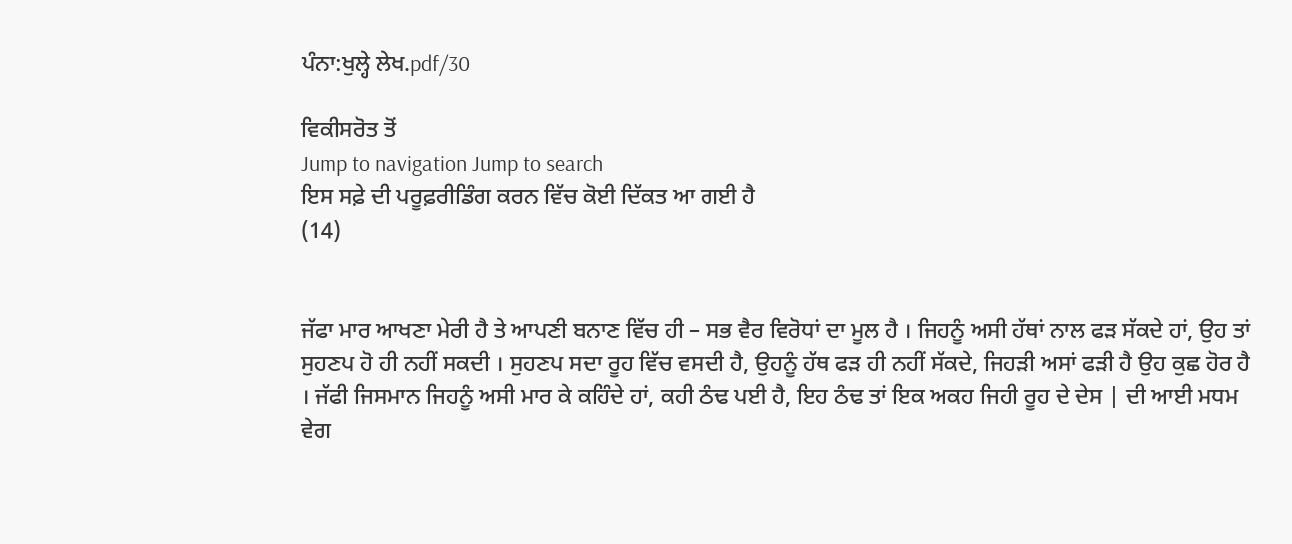ਪੰਨਾ:ਖੁਲ੍ਹੇ ਲੇਖ.pdf/30

ਵਿਕੀਸਰੋਤ ਤੋਂ
Jump to navigation Jump to search
ਇਸ ਸਫ਼ੇ ਦੀ ਪਰੂਫ਼ਰੀਡਿੰਗ ਕਰਨ ਵਿੱਚ ਕੋਈ ਦਿੱਕਤ ਆ ਗਈ ਹੈ
(14)


ਜੱਫਾ ਮਾਰ ਆਖਣਾ ਮੇਰੀ ਹੈ ਤੇ ਆਪਣੀ ਬਨਾਣ ਵਿੱਚ ਹੀ – ਸਭ ਵੈਰ ਵਿਰੋਧਾਂ ਦਾ ਮੂਲ ਹੈ । ਜਿਹਨੂੰ ਅਸੀ ਹੱਥਾਂ ਨਾਲ ਫੜ ਸੱਕਦੇ ਹਾਂ, ਉਹ ਤਾਂ ਸੁਹਣਪ ਹੋ ਹੀ ਨਹੀਂ ਸਕਦੀ । ਸੁਹਣਪ ਸਦਾ ਰੂਹ ਵਿੱਚ ਵਸਦੀ ਹੈ, ਉਹਨੂੰ ਹੱਥ ਫੜ ਹੀ ਨਹੀਂ ਸੱਕਦੇ, ਜਿਹੜੀ ਅਸਾਂ ਫੜੀ ਹੈ ਉਹ ਕੁਛ ਹੋਰ ਹੈ । ਜੱਫੀ ਜਿਸਮਾਨ ਜਿਹਨੂੰ ਅਸੀ ਮਾਰ ਕੇ ਕਹਿੰਦੇ ਹਾਂ, ਕਹੀ ਠੰਢ ਪਈ ਹੈ, ਇਹ ਠੰਢ ਤਾਂ ਇਕ ਅਕਹ ਜਿਹੀ ਰੂਹ ਦੇ ਦੇਸ | ਦੀ ਆਈ ਮਧਮ ਵੇਗ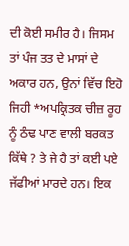ਦੀ ਕੋਈ ਸਮੀਰ ਹੈ। ਜਿਸਮ ਤਾਂ ਪੰਜ ਤਤ ਦੇ ਮਾਸਾਂ ਦੇ ਅਕਾਰ ਹਨ, ਉਨਾਂ ਵਿੱਚ ਇਹੋ ਜਿਹੀ *ਅਪਕ੍ਰਿਤਕ ਚੀਜ਼ ਰੂਹ ਨੂੰ ਠੰਢ ਪਾਣ ਵਾਲੀ ਬਰਕਤ ਕਿੱਥੇ ? ਤੇ ਜੇ ਹੈ ਤਾਂ ਕਈ ਪਏ ਜੱਫੀਆਂ ਮਾਰਦੇ ਹਨ। ਇਕ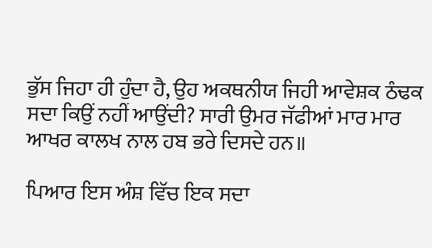ਭੁੱਸ ਜਿਹਾ ਹੀ ਹੁੰਦਾ ਹੈ, ਉਹ ਅਕਥਨੀਯ ਜਿਹੀ ਆਵੇਸ਼ਕ ਠੰਢਕ ਸਦਾ ਕਿਉਂ ਨਹੀਂ ਆਉਂਦੀ? ਸਾਰੀ ਉਮਰ ਜੱਫੀਆਂ ਮਾਰ ਮਾਰ ਆਖਰ ਕਾਲਖ ਨਾਲ ਹਬ ਭਰੇ ਦਿਸਦੇ ਹਨ॥

ਪਿਆਰ ਇਸ ਅੰਸ਼ ਵਿੱਚ ਇਕ ਸਦਾ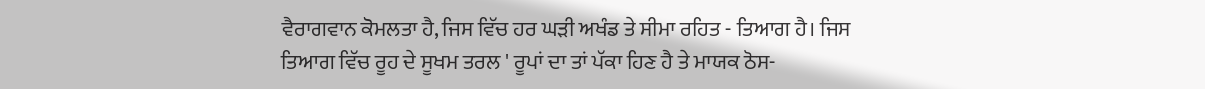ਵੈਰਾਗਵਾਨ ਕੋਮਲਤਾ ਹੈ, ਜਿਸ ਵਿੱਚ ਹਰ ਘੜੀ ਅਖੰਡ ਤੇ ਸੀਮਾ ਰਹਿਤ - ਤਿਆਗ ਹੈ। ਜਿਸ ਤਿਆਗ ਵਿੱਚ ਰੂਹ ਦੇ ਸੂਖਮ ਤਰਲ ' ਰੂਪਾਂ ਦਾ ਤਾਂ ਪੱਕਾ ਹਿਣ ਹੈ ਤੇ ਮਾਯਕ ਠੋਸ-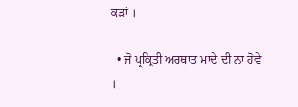ਕੜਾਂ ।

  • ਜੋ ਪ੍ਰਕ੍ਰਿਤੀ ਅਰਥਾਤ ਮਾਦੇ ਦੀ ਨਾ ਹੋਵੇ ।